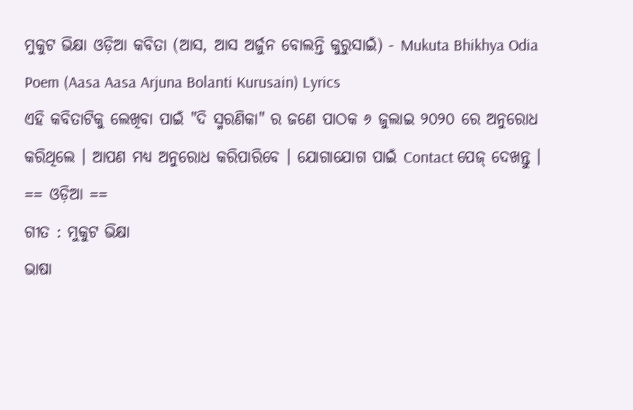ମୁକୁଟ ଭିକ୍ଷା ଓଡ଼ିଆ କବିତା (ଆସ, ଆସ ଅର୍ଜୁନ ବୋଲନ୍ତି କୁରୁସାଇଁ) - Mukuta Bhikhya Odia Poem (Aasa Aasa Arjuna Bolanti Kurusain) Lyrics
ଏହି କବିତାଟିକୁ ଲେଖିବା ପାଇଁ "ଦି ସ୍ମରଣିକା" ର ଜଣେ ପାଠକ ୬ ଜୁଲାଇ ୨୦୨୦ ରେ ଅନୁରୋଧ କରିଥିଲେ । ଆପଣ ମଧ୍ୟ ଅନୁରୋଧ କରିପାରିବେ । ଯୋଗାଯୋଗ ପାଇଁ Contact ପେଜ୍ ଦେଖନ୍ତୁ ।
== ଓଡ଼ିଆ ==
ଗୀତ : ମୁକୁଟ ଭିକ୍ଷା
ଭାଷା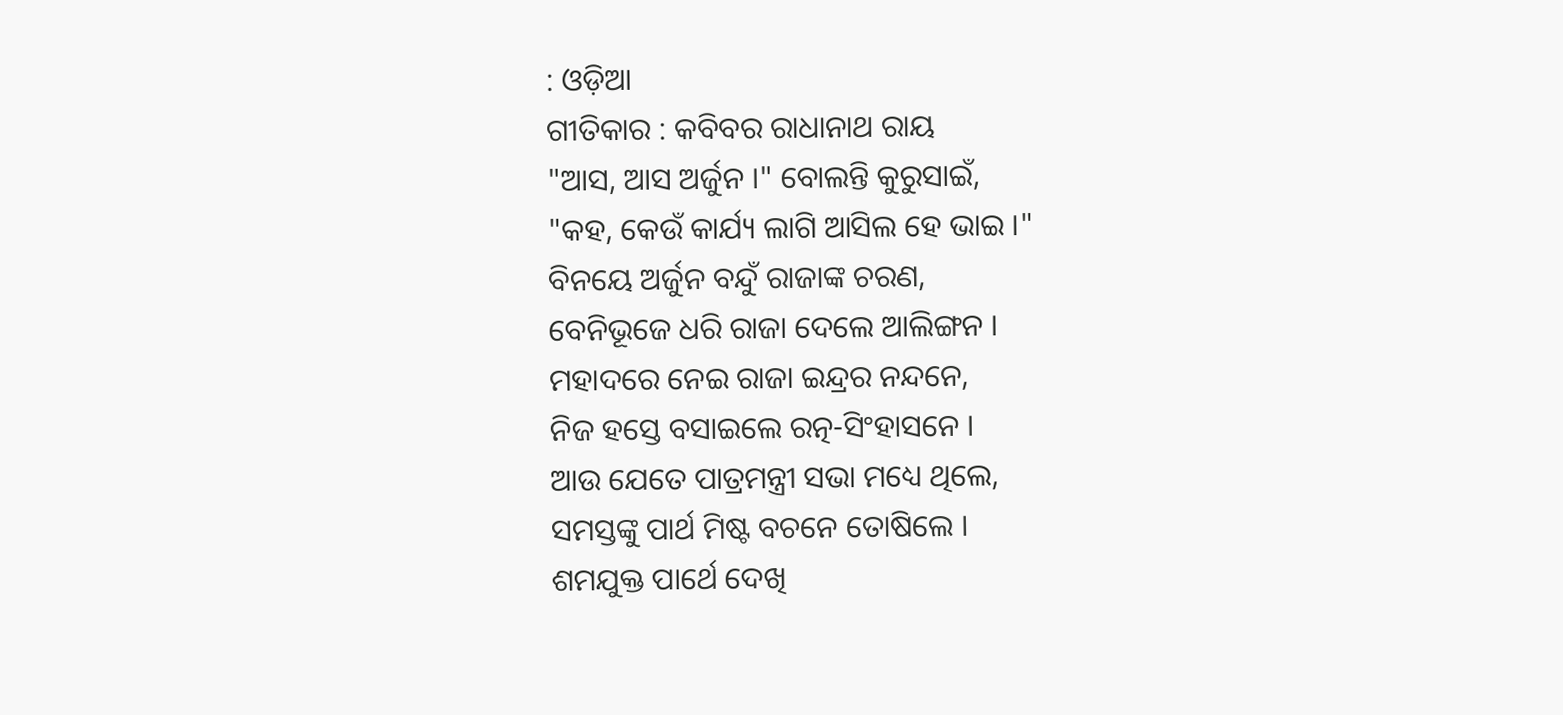: ଓଡ଼ିଆ
ଗୀତିକାର : କବିବର ରାଧାନାଥ ରାୟ
"ଆସ, ଆସ ଅର୍ଜୁନ ।" ବୋଲନ୍ତି କୁରୁସାଇଁ,
"କହ, କେଉଁ କାର୍ଯ୍ୟ ଲାଗି ଆସିଲ ହେ ଭାଇ ।"
ବିନୟେ ଅର୍ଜୁନ ବନ୍ଦୁଁ ରାଜାଙ୍କ ଚରଣ,
ବେନିଭୂଜେ ଧରି ରାଜା ଦେଲେ ଆଲିଙ୍ଗନ ।
ମହାଦରେ ନେଇ ରାଜା ଇନ୍ଦ୍ରର ନନ୍ଦନେ,
ନିଜ ହସ୍ତେ ବସାଇଲେ ରତ୍ନ-ସିଂହାସନେ ।
ଆଉ ଯେତେ ପାତ୍ରମନ୍ତ୍ରୀ ସଭା ମଧ୍ୟେ ଥିଲେ,
ସମସ୍ତଙ୍କୁ ପାର୍ଥ ମିଷ୍ଟ ବଚନେ ତୋଷିଲେ ।
ଶମଯୁକ୍ତ ପାର୍ଥେ ଦେଖି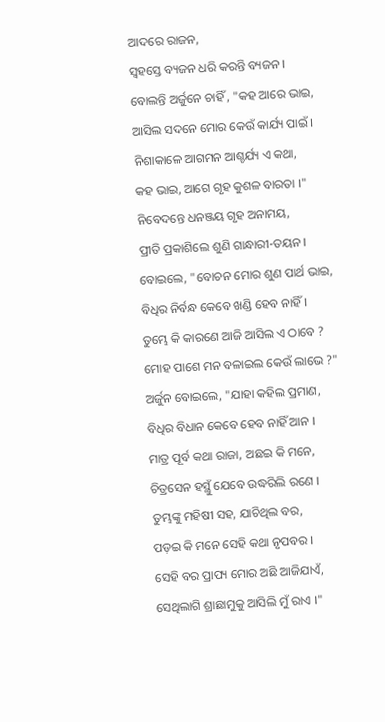ଆଦରେ ରାଜନ,
ସ୍ଵହସ୍ତେ ବ୍ୟଜନ ଧରି କରନ୍ତି ବ୍ୟଜନ ।
ବୋଲନ୍ତି ଅର୍ଜୁନେ ଚାହିଁ , "କହ ଆରେ ଭାଇ,
ଆସିଲ ସଦନେ ମୋର କେଉଁ କାର୍ଯ୍ୟ ପାଇଁ ।
ନିଶାକାଳେ ଆଗମନ ଆଶ୍ଚର୍ଯ୍ୟ ଏ କଥା,
କହ ଭାଇ, ଆଗେ ଗୃହ କୁଶଳ ବାରତା ।"
ନିବେଦନ୍ତେ ଧନଞ୍ଜୟ ଗୃହ ଅନାମୟ,
ପ୍ରୀତି ପ୍ରକାଶିଲେ ଶୁଣି ଗାନ୍ଧାରୀ-ତୟନ ।
ବୋଇଲେ, "ବୋଚନ ମୋର ଶୁଣ ପାର୍ଥ ଭାଇ,
ବିଧିର ନିର୍ବନ୍ଧ କେବେ ଖଣ୍ଡି ହେବ ନାହିଁ ।
ତୁମ୍ଭେ କି କାରଣେ ଆଜି ଆସିଲ ଏ ଠାବେ ?
ମୋହ ପାଶେ ମନ ବଳାଇଲ କେଉଁ ଲାଭେ ?"
ଅର୍ଜୁନ ବୋଇଲେ, "ଯାହା କହିଲ ପ୍ରମାଣ,
ବିଧିର ବିଧାନ କେବେ ହେବ ନାହିଁ ଆନ ।
ମାତ୍ର ପୂର୍ବ କଥା ରାଜା, ଅଛଇ କି ମନେ,
ଚିତ୍ରସେନ ହସ୍ଥୁଁ ଯେବେ ଉଦ୍ଧରିଲି ରଣେ ।
ତୁମ୍ଭଙ୍କୁ ମହିଷୀ ସହ, ଯାଚିଥିଲ ବର,
ପଡ଼ଇ କି ମନେ ସେହି କଥା ନୃପବର ।
ସେହି ବର ପ୍ରାପ୍ୟ ମୋର ଅଛି ଆଜିଯାଏଁ,
ସେଥିଲାଗି ଶ୍ରାଛାମୁକୁ ଆସିଲି ମୁଁ ରାଏ ।"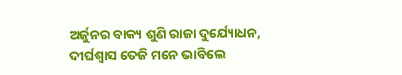ଅର୍ଜୁନର ବାକ୍ୟ ଶୁଣି ରାଜା ଦୁର୍ଯ୍ୟୋଧନ,
ଦୀର୍ଘଶ୍ଵାସ ତେଜି ମନେ ଭାବିଲେ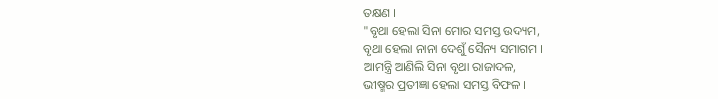ତକ୍ଷଣ ।
"ବୃଥା ହେଲା ସିନା ମୋର ସମସ୍ତ ଉଦ୍ୟମ,
ବୃଥା ହେଲା ନାନା ଦେଶୁଁ ସୈନ୍ୟ ସମାଗମ ।
ଆମନ୍ତ୍ରି ଆଣିଲି ସିନା ବୃଥା ରାଜାଦଳ,
ଭୀଷ୍ମର ପ୍ରତୀଜ୍ଞା ହେଲା ସମସ୍ତ ବିଫଳ ।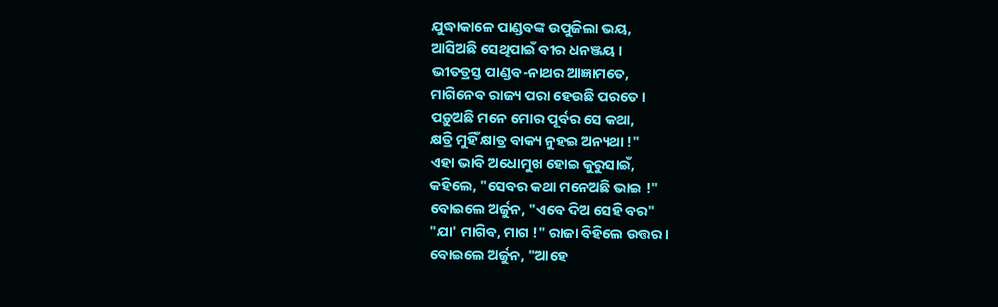ଯୁଦ୍ଧାକାଳେ ପାଣ୍ଡବଙ୍କ ଉପୁଜିଲା ଭୟ,
ଆସିଅଛି ସେଥିପାଇଁ ବୀର ଧନଞ୍ଜୟ ।
ଭୀତତ୍ରସ୍ତ ପାଣ୍ଡବ-ନାଥର ଆଜ୍ଞାମତେ,
ମାଗିନେବ ରାଜ୍ୟ ପରା ହେଉଛି ପରତେ ।
ପଡ଼ୁଅଛି ମନେ ମୋର ପୂର୍ବର ସେ କଥା,
କ୍ଷତ୍ରି ମୁହିଁ କ୍ଷାତ୍ର ବାକ୍ୟ ନୁହଇ ଅନ୍ୟଥା !"
ଏହା ଭାବି ଅଧୋମୁଖ ହୋଇ କୁରୁସାଇଁ,
କହିଲେ, "ସେବର କଥା ମନେଅଛି ଭାଇ !"
ବୋଇଲେ ଅର୍ଜୁନ, "ଏବେ ଦିଅ ସେହି ବର"
"ଯା' ମାଗିବ, ମାଗ !" ରାଜା ବିହିଲେ ଉତ୍ତର ।
ବୋଇଲେ ଅର୍ଜୁନ, "ଆହେ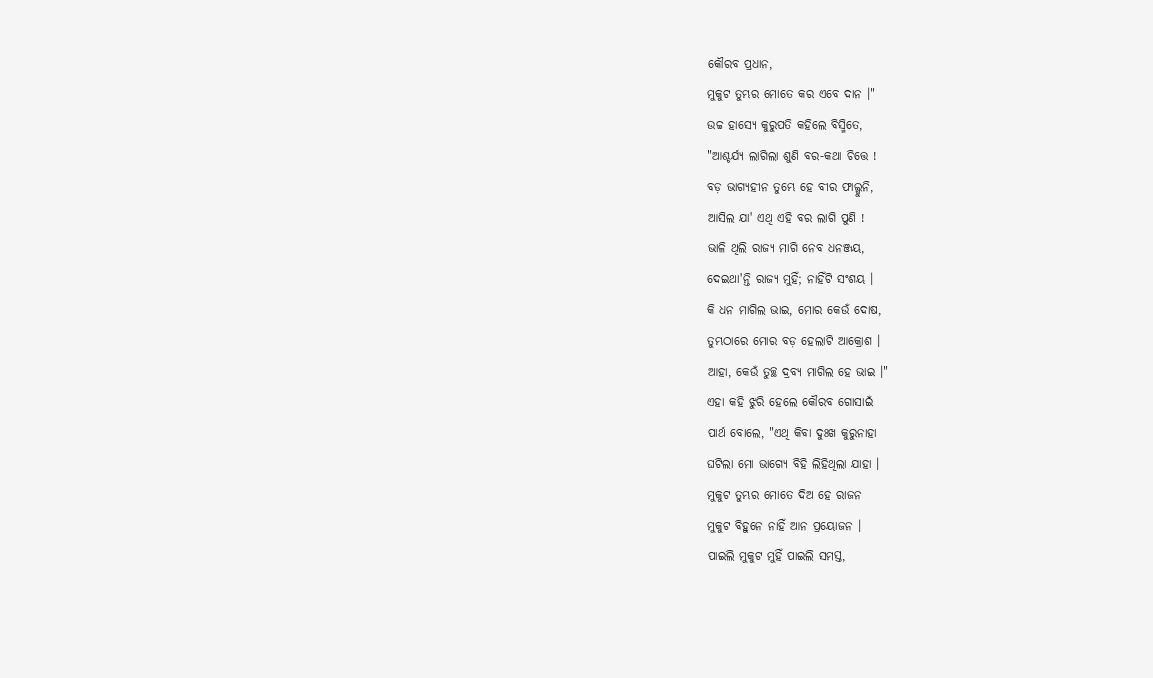କୌରବ ପ୍ରଧାନ,
ମୁକୁଟ ତୁମ୍ଭର ମୋତେ କର ଏବେ ଦାନ ।"
ଉଚ୍ଚ ହାସ୍ୟେ କୁରୁପତି କହିଲେ ବିସ୍ମିତେ,
"ଆଶ୍ଚର୍ଯ୍ୟ ଲାଗିଲା ଶୁଣି ବର-କଥା ଚିତ୍ତେ !
ବଡ଼ ଭାଗ୍ୟହୀନ ତୁମ୍ଭେ ହେ ବୀର ଫାଲ୍ଗୁନି,
ଆସିଲ ଯା' ଏଥି ଏହି ବର ଲାଗି ପୁଣି !
ଭାଳି ଥିଲି ରାଜ୍ୟ ମାଗି ନେବ ଧନଞ୍ଜୟ,
ଦେଇଥା'ନ୍ତି ରାଜ୍ୟ ମୁହିଁ; ନାହିଁଟି ସଂଶୟ ।
କି ଧନ ମାଗିଲ ଭାଇ, ମୋର କେଉଁ ଦୋଷ,
ତୁମ୍ଭଠାରେ ମୋର ବଡ଼ ହେଲାଟି ଆକ୍ରୋଶ ।
ଆହା, କେଉଁ ତୁଚ୍ଛ ଦ୍ରବ୍ୟ ମାଗିଲ ହେ ଭାଇ ।"
ଏହା କହି ଝୁରି ହେଲେ କୌରବ ଗୋସାଇଁ
ପାର୍ଥ ବୋଲେ, "ଏଥି କିବା ଦୁଃଖ କୁରୁନାହା
ଘଟିଲା ମୋ ଭାଗ୍ୟେ ବିହି ଲିହିଥିଲା ଯାହା ।
ମୁକୁଟ ତୁମ୍ଭର ମୋତେ ଦିଅ ହେ ରାଜନ
ମୁକୁଟ ବିହୁନେ ନାହିଁ ଆନ ପ୍ରୟୋଜନ ।
ପାଇଲି ମୁକୁଟ ମୁହିଁ ପାଇଲି ସମସ୍ତ,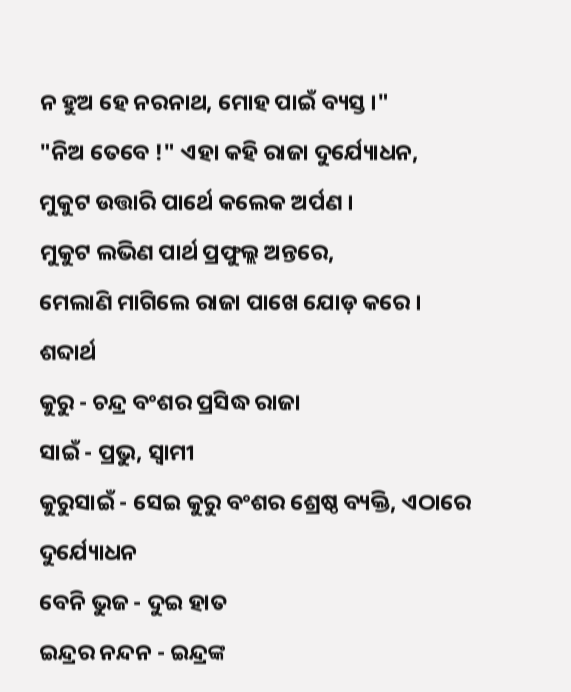ନ ହୁଅ ହେ ନରନାଥ, ମୋହ ପାଇଁ ବ୍ୟସ୍ତ ।"
"ନିଅ ତେବେ !" ଏହା କହି ରାଜା ଦୁର୍ଯ୍ୟୋଧନ,
ମୁକୁଟ ଉତ୍ତାରି ପାର୍ଥେ କଲେକ ଅର୍ପଣ ।
ମୁକୁଟ ଲଭିଣ ପାର୍ଥ ପ୍ରଫୁଲ୍ଲ ଅନ୍ତରେ,
ମେଲାଣି ମାଗିଲେ ରାଜା ପାଖେ ଯୋଡ଼ କରେ ।
ଶବ୍ଦାର୍ଥ
କୁରୁ - ଚନ୍ଦ୍ର ବଂଶର ପ୍ରସିଦ୍ଧ ରାଜା
ସାଇଁ - ପ୍ରଭୁ, ସ୍ଵାମୀ
କୁରୁସାଇଁ - ସେଇ କୁରୁ ବଂଶର ଶ୍ରେଷ୍ଠ ବ୍ୟକ୍ତି, ଏଠାରେ ଦୁର୍ଯ୍ୟୋଧନ
ବେନି ଭୁଜ - ଦୁଇ ହାତ
ଇନ୍ଦ୍ରର ନନ୍ଦନ - ଇନ୍ଦ୍ରଙ୍କ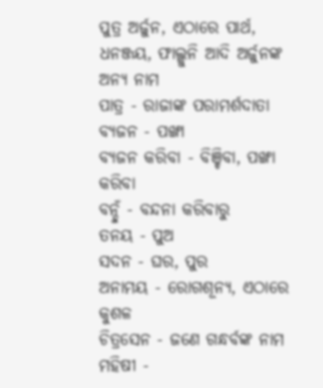ପୁତ୍ର ଅର୍ଜୁନ, ଏଠାରେ ପାର୍ଥ, ଧନଞ୍ଜୟ, ଫାଲ୍ଗୁନି ଆଦି ଅର୍ଜୁନଙ୍କ ଅନ୍ୟ ନାମ
ପାତ୍ର - ରାଜାଙ୍କ ପରାମର୍ଶଦାତା
ବ୍ୟଜନ - ପଙ୍ଖା
ବ୍ୟଜନ କରିବା - ବିଞ୍ଚିବା, ପଙ୍ଖା କରିବା
ବନ୍ଦୁଁ - ବନ୍ଦନା କରିବାରୁ
ତନୟ - ପୁଅ
ସଦନ - ଘର, ପୁର
ଅନାମୟ - ରୋଗଶୂନ୍ୟ, ଏଠାରେ କୁଶଳ
ଚିତ୍ରସେନ - ଜଣେ ଗନ୍ଧର୍ବଙ୍କ ନାମ
ମହିଷୀ -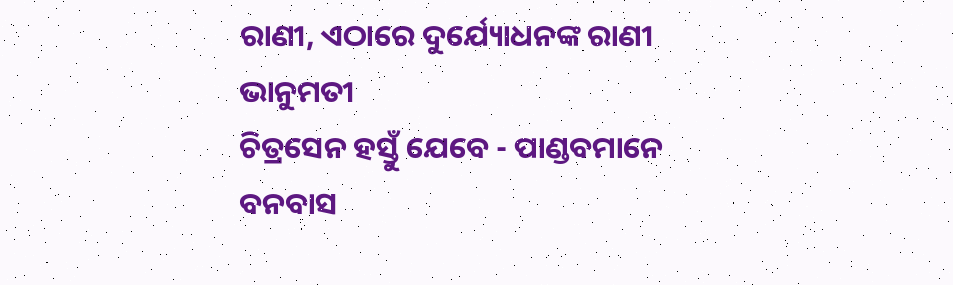ରାଣୀ, ଏଠାରେ ଦୁର୍ଯ୍ୟୋଧନଙ୍କ ରାଣୀ ଭାନୁମତୀ
ଚିତ୍ରସେନ ହସ୍ତୁଁ ଯେବେ - ପାଣ୍ଡବମାନେ ବନବାସ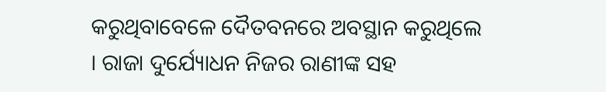କରୁଥିବାବେଳେ ଦୈତବନରେ ଅବସ୍ଥାନ କରୁଥିଲେ । ରାଜା ଦୁର୍ଯ୍ୟୋଧନ ନିଜର ରାଣୀଙ୍କ ସହ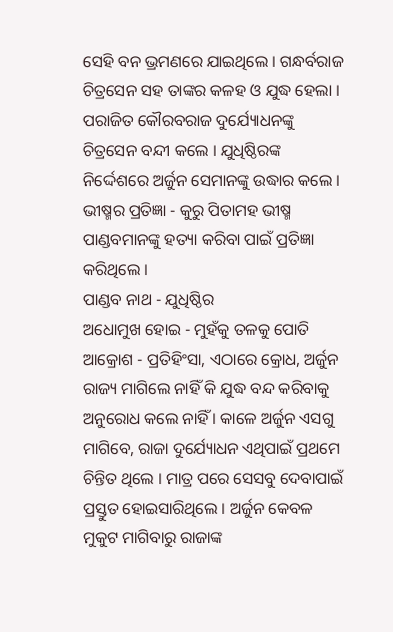ସେହି ବନ ଭ୍ରମଣରେ ଯାଇଥିଲେ । ଗନ୍ଧର୍ବରାଜ ଚିତ୍ରସେନ ସହ ତାଙ୍କର କଳହ ଓ ଯୁଦ୍ଧ ହେଲା । ପରାଜିତ କୌରବରାଜ ଦୁର୍ଯ୍ୟୋଧନଙ୍କୁ ଚିତ୍ରସେନ ବନ୍ଦୀ କଲେ । ଯୁଧିଷ୍ଠିରଙ୍କ ନିର୍ଦ୍ଦେଶରେ ଅର୍ଜୁନ ସେମାନଙ୍କୁ ଉଦ୍ଧାର କଲେ ।
ଭୀଷ୍ମର ପ୍ରତିଜ୍ଞା - କୁରୁ ପିତାମହ ଭୀଷ୍ମ ପାଣ୍ଡବମାନଙ୍କୁ ହତ୍ୟା କରିବା ପାଇଁ ପ୍ରତିଜ୍ଞା କରିଥିଲେ ।
ପାଣ୍ଡବ ନାଥ - ଯୁଧିଷ୍ଠିର
ଅଧୋମୁଖ ହୋଇ - ମୁହଁକୁ ତଳକୁ ପୋତି
ଆକ୍ରୋଶ - ପ୍ରତିହିଂସା, ଏଠାରେ କ୍ରୋଧ, ଅର୍ଜୁନ ରାଜ୍ୟ ମାଗିଲେ ନାହିଁ କି ଯୁଦ୍ଧ ବନ୍ଦ କରିବାକୁ ଅନୁରୋଧ କଲେ ନାହିଁ । କାଳେ ଅର୍ଜୁନ ଏସଗୁ ମାଗିବେ, ରାଜା ଦୁର୍ଯ୍ୟୋଧନ ଏଥିପାଇଁ ପ୍ରଥମେ ଚିନ୍ତିତ ଥିଲେ । ମାତ୍ର ପରେ ସେସବୁ ଦେବାପାଇଁ ପ୍ରସ୍ତୁତ ହୋଇସାରିଥିଲେ । ଅର୍ଜୁନ କେବଳ ମୁକୁଟ ମାଗିବାରୁ ରାଜାଙ୍କ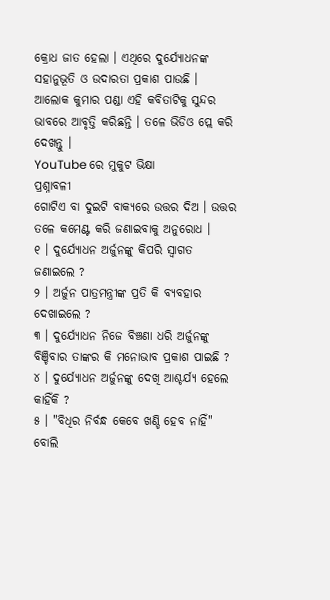କ୍ରୋଧ ଜାତ ହେଲା । ଏଥିରେ ଦୁର୍ଯ୍ୟୋଧନଙ୍କ ସହାନୁଭୂତି ଓ ଉଦାରତା ପ୍ରକାଶ ପାଉଛି ।
ଆଲୋକ କୁମାର ପଣ୍ଡା ଏହି କବିତାଟିକୁ ସୁନ୍ଦର ଭାବରେ ଆବୃତ୍ତି କରିଛନ୍ତି । ତଳେ ଭିଡିଓ ପ୍ଲେ କରି ଦେଖନ୍ତୁ ।
YouTube ରେ ମୁକୁଟ ଭିକ୍ଷା
ପ୍ରଶ୍ନାବଳୀ
ଗୋଟିଏ ବା ଦୁଇଟି ବାକ୍ୟରେ ଉତ୍ତର ଦିଅ । ଉତ୍ତର ତଳେ କମେଣ୍ଟ କରି ଜଣାଇବାକୁ ଅନୁରୋଧ ।
୧ । ଦୁର୍ଯ୍ୟୋଧନ ଅର୍ଜୁନଙ୍କୁ କିପରି ସ୍ଵାଗତ ଜଣାଇଲେ ?
୨ । ଅର୍ଜୁନ ପାତ୍ରମନ୍ତ୍ରୀଙ୍କ ପ୍ରତି କି ବ୍ୟବହାର ଦେଖାଇଲେ ?
୩ । ଦୁର୍ଯ୍ୟୋଧନ ନିଜେ ବିଞ୍ଚଣା ଧରି ଅର୍ଜୁନଙ୍କୁ ବିଞ୍ଚିବାର ତାଙ୍କର କି ମନୋଭାବ ପ୍ରକାଶ ପାଇଛି ?
୪ । ଦୁର୍ଯ୍ୟୋଧନ ଅର୍ଜୁନଙ୍କୁ ଦେଖି ଆଶ୍ଚର୍ଯ୍ୟ ହେଲେ କାହିଁକି ?
୫ । "ବିଧିର ନିର୍ବନ୍ଧ କେବେ ଖଣ୍ଡି ହେବ ନାହିଁ" ବୋଲି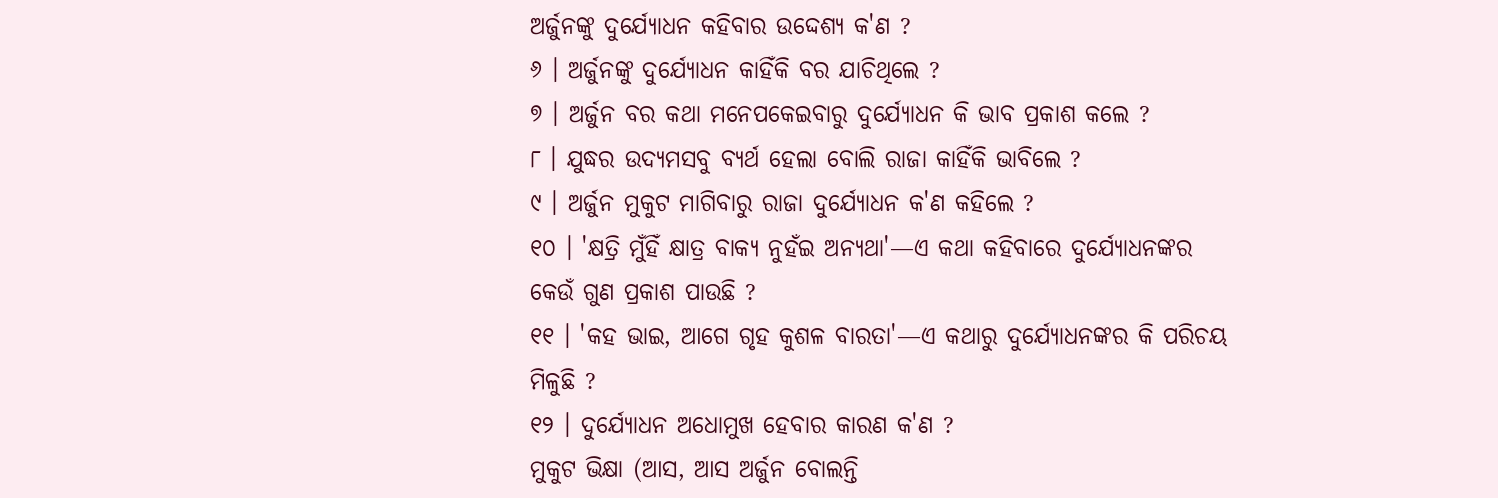ଅର୍ଜୁନଙ୍କୁ ଦୁର୍ଯ୍ୟୋଧନ କହିବାର ଉଦ୍ଦେଶ୍ୟ କ'ଣ ?
୬ । ଅର୍ଜୁନଙ୍କୁ ଦୁର୍ଯ୍ୟୋଧନ କାହିଁକି ବର ଯାଚିଥିଲେ ?
୭ । ଅର୍ଜୁନ ବର କଥା ମନେପକେଇବାରୁ ଦୁର୍ଯ୍ୟୋଧନ କି ଭାବ ପ୍ରକାଶ କଲେ ?
୮ । ଯୁଦ୍ଧର ଉଦ୍ୟମସବୁ ବ୍ୟର୍ଥ ହେଲା ବୋଲି ରାଜା କାହିଁକି ଭାବିଲେ ?
୯ । ଅର୍ଜୁନ ମୁକୁଟ ମାଗିବାରୁ ରାଜା ଦୁର୍ଯ୍ୟୋଧନ କ'ଣ କହିଲେ ?
୧୦ । 'କ୍ଷତ୍ରି ମୁଁହିଁ କ୍ଷାତ୍ର ବାକ୍ୟ ନୁହଁଇ ଅନ୍ୟଥା'—ଏ କଥା କହିବାରେ ଦୁର୍ଯ୍ୟୋଧନଙ୍କର କେଉଁ ଗୁଣ ପ୍ରକାଶ ପାଉଛି ?
୧୧ । 'କହ ଭାଇ, ଆଗେ ଗୃହ କୁଶଳ ବାରତା'—ଏ କଥାରୁ ଦୁର୍ଯ୍ୟୋଧନଙ୍କର କି ପରିଚୟ ମିଳୁଛି ?
୧୨ । ଦୁର୍ଯ୍ୟୋଧନ ଅଧୋମୁଖ ହେବାର କାରଣ କ'ଣ ?
ମୁକୁଟ ଭିକ୍ଷା (ଆସ, ଆସ ଅର୍ଜୁନ ବୋଲନ୍ତି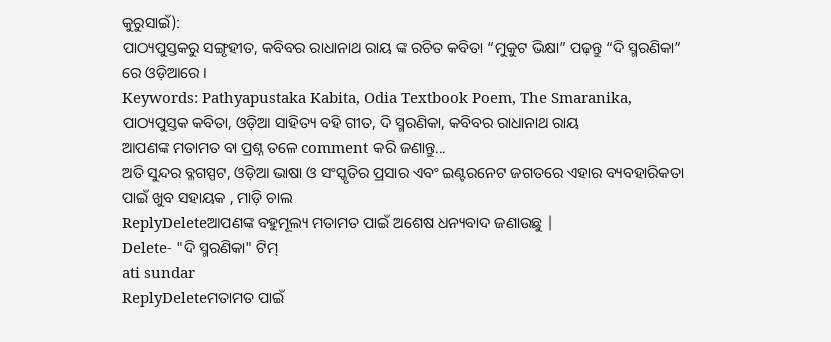କୁରୁସାଇଁ):
ପାଠ୍ୟପୁସ୍ତକରୁ ସଙ୍ଗୃହୀତ, କବିବର ରାଧାନାଥ ରାୟ ଙ୍କ ରଚିତ କବିତା “ମୁକୁଟ ଭିକ୍ଷା” ପଢ଼ନ୍ତୁ “ଦି ସ୍ମରଣିକା” ରେ ଓଡ଼ିଆରେ ।
Keywords: Pathyapustaka Kabita, Odia Textbook Poem, The Smaranika, ପାଠ୍ୟପୁସ୍ତକ କବିତା, ଓଡ଼ିଆ ସାହିତ୍ୟ ବହି ଗୀତ, ଦି ସ୍ମରଣିକା, କବିବର ରାଧାନାଥ ରାୟ
ଆପଣଙ୍କ ମତାମତ ବା ପ୍ରଶ୍ନ ତଳେ comment କରି ଜଣାନ୍ତୁ...
ଅତି ସୁନ୍ଦର ବ୍ଳଗସ୍ପଟ, ଓଡ଼ିଆ ଭାଷା ଓ ସଂସ୍କୃତିର ପ୍ରସାର ଏବଂ ଇଣ୍ଟରନେଟ ଜଗତରେ ଏହାର ବ୍ୟବହାରିକତା ପାଇଁ ଖୁବ ସହାୟକ , ମାଡ଼ି ଚାଲ
ReplyDeleteଆପଣଙ୍କ ବହୁମୂଲ୍ୟ ମତାମତ ପାଇଁ ଅଶେଷ ଧନ୍ୟବାଦ ଜଣାଉଛୁ |
Delete- "ଦି ସ୍ମରଣିକା" ଟିମ୍
ati sundar
ReplyDeleteମତାମତ ପାଇଁ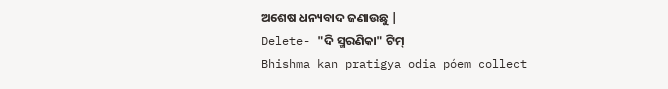ଅଶେଷ ଧନ୍ୟବାଦ ଜଣାଉଛୁ |
Delete- "ଦି ସ୍ମରଣିକା" ଟିମ୍
Bhishma kan pratigya odia póem collect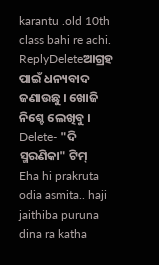karantu .old 10th class bahi re achi.
ReplyDeleteଆଗ୍ରହ ପାଇଁ ଧନ୍ୟବାଦ ଜଣାଉଛୁ । ଖୋଜି ନିଶ୍ଚେ ଲେଖିବୁ ।
Delete- "ଦି ସ୍ମରଣିକା" ଟିମ୍
Eha hi prakruta odia asmita.. haji jaithiba puruna dina ra katha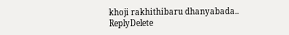khoji rakhithibaru dhanyabada..
ReplyDelete